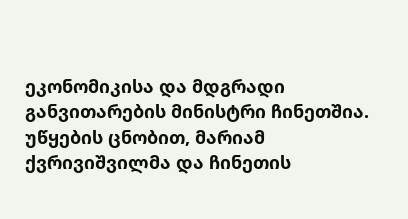ეკონომიკისა და მდგრადი განვითარების მინისტრი ჩინეთშია. უწყების ცნობით, მარიამ ქვრივიშვილმა და ჩინეთის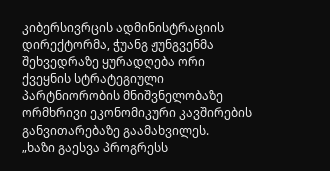კიბერსივრცის ადმინისტრაციის დირექტორმა, ჭუანგ ჟუნგვენმა შეხვედრაზე ყურადღება ორი ქვეყნის სტრატეგიული პარტნიორობის მნიშვნელობაზე ორმხრივი ეკონომიკური კავშირების განვითარებაზე გაამახვილეს.
„ხაზი გაესვა პროგრესს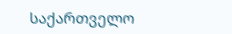საქართველო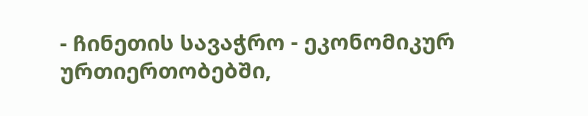- ჩინეთის სავაჭრო - ეკონომიკურ ურთიერთობებში,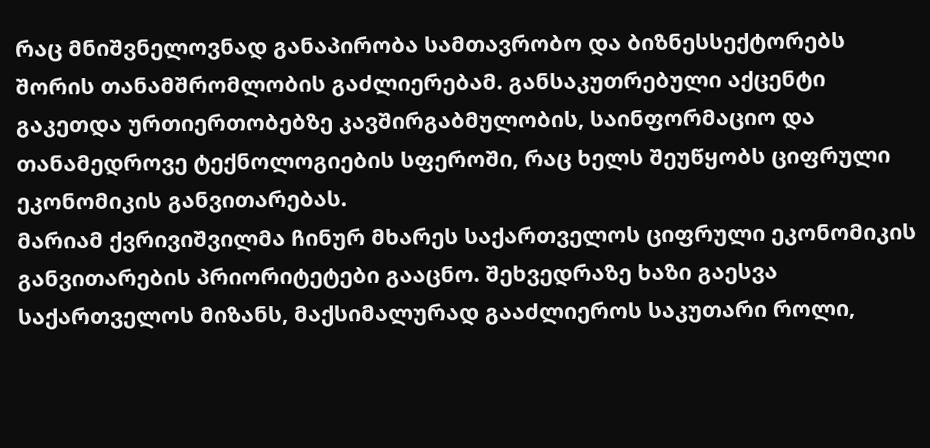რაც მნიშვნელოვნად განაპირობა სამთავრობო და ბიზნესსექტორებს შორის თანამშრომლობის გაძლიერებამ. განსაკუთრებული აქცენტი გაკეთდა ურთიერთობებზე კავშირგაბმულობის, საინფორმაციო და თანამედროვე ტექნოლოგიების სფეროში, რაც ხელს შეუწყობს ციფრული ეკონომიკის განვითარებას.
მარიამ ქვრივიშვილმა ჩინურ მხარეს საქართველოს ციფრული ეკონომიკის განვითარების პრიორიტეტები გააცნო. შეხვედრაზე ხაზი გაესვა საქართველოს მიზანს, მაქსიმალურად გააძლიეროს საკუთარი როლი,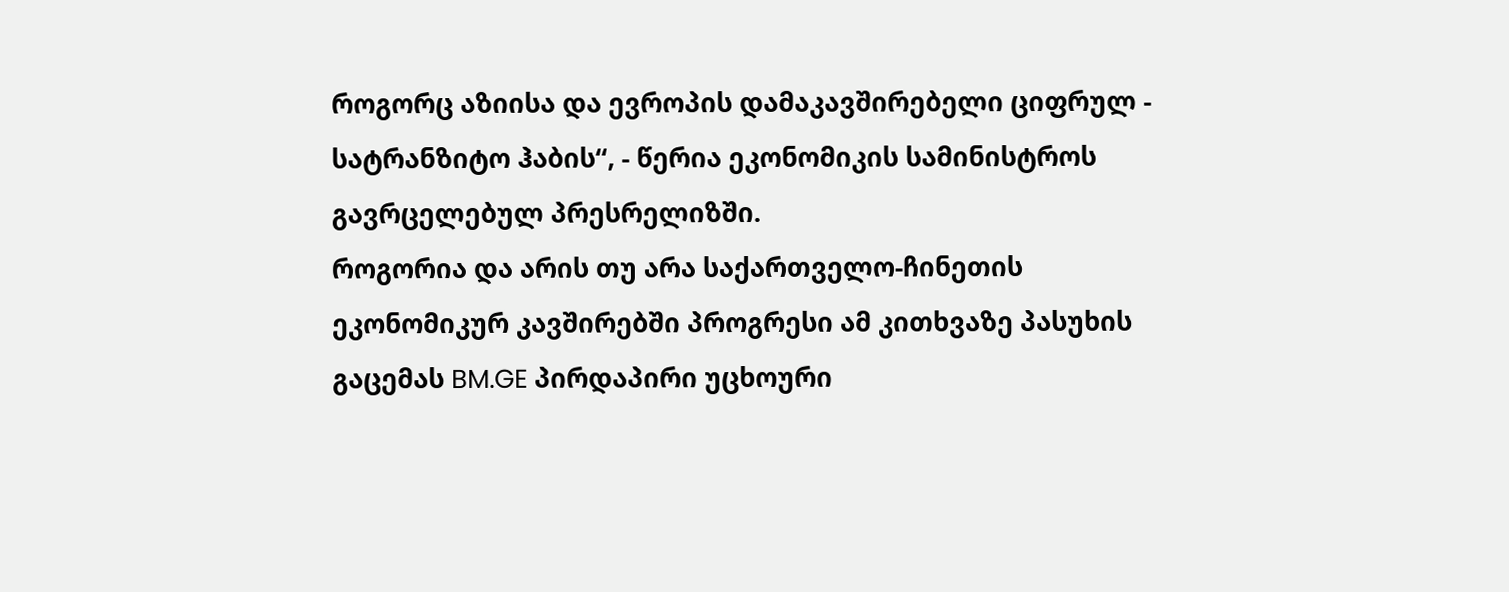როგორც აზიისა და ევროპის დამაკავშირებელი ციფრულ - სატრანზიტო ჰაბის“, - წერია ეკონომიკის სამინისტროს გავრცელებულ პრესრელიზში.
როგორია და არის თუ არა საქართველო-ჩინეთის ეკონომიკურ კავშირებში პროგრესი ამ კითხვაზე პასუხის გაცემას BM.GE პირდაპირი უცხოური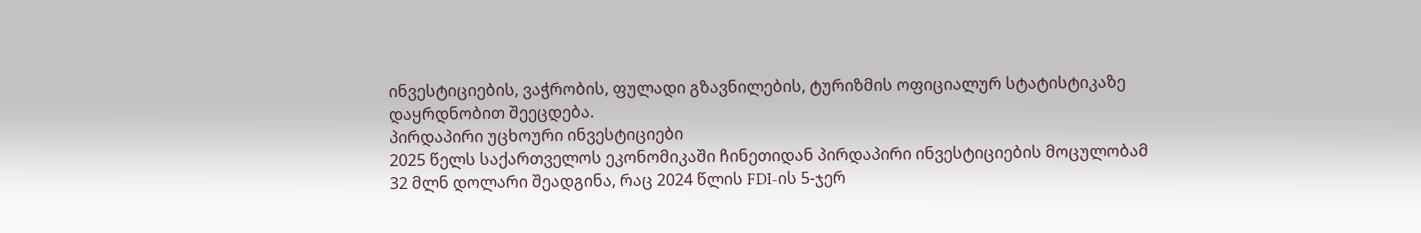ინვესტიციების, ვაჭრობის, ფულადი გზავნილების, ტურიზმის ოფიციალურ სტატისტიკაზე დაყრდნობით შეეცდება.
პირდაპირი უცხოური ინვესტიციები
2025 წელს საქართველოს ეკონომიკაში ჩინეთიდან პირდაპირი ინვესტიციების მოცულობამ 32 მლნ დოლარი შეადგინა, რაც 2024 წლის FDI-ის 5-ჯერ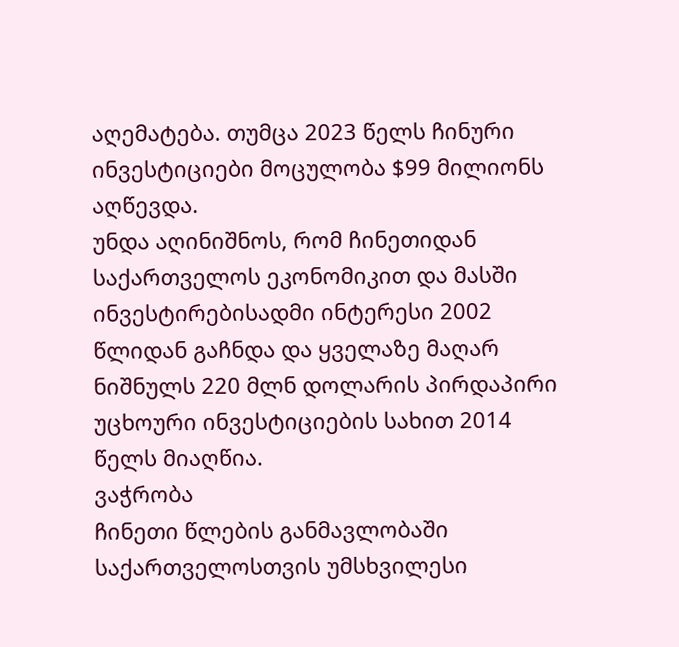აღემატება. თუმცა 2023 წელს ჩინური ინვესტიციები მოცულობა $99 მილიონს აღწევდა.
უნდა აღინიშნოს, რომ ჩინეთიდან საქართველოს ეკონომიკით და მასში ინვესტირებისადმი ინტერესი 2002 წლიდან გაჩნდა და ყველაზე მაღარ ნიშნულს 220 მლნ დოლარის პირდაპირი უცხოური ინვესტიციების სახით 2014 წელს მიაღწია.
ვაჭრობა
ჩინეთი წლების განმავლობაში საქართველოსთვის უმსხვილესი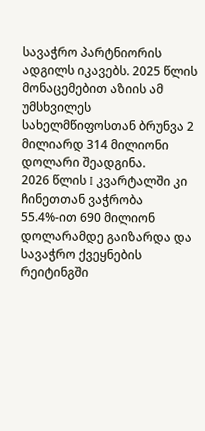სავაჭრო პარტნიორის ადგილს იკავებს. 2025 წლის მონაცემებით აზიის ამ უმსხვილეს სახელმწიფოსთან ბრუნვა 2 მილიარდ 314 მილიონი დოლარი შეადგინა.
2026 წლის I კვარტალში კი ჩინეთთან ვაჭრობა 55.4%-ით 690 მილიონ დოლარამდე გაიზარდა და სავაჭრო ქვეყნების რეიტინგში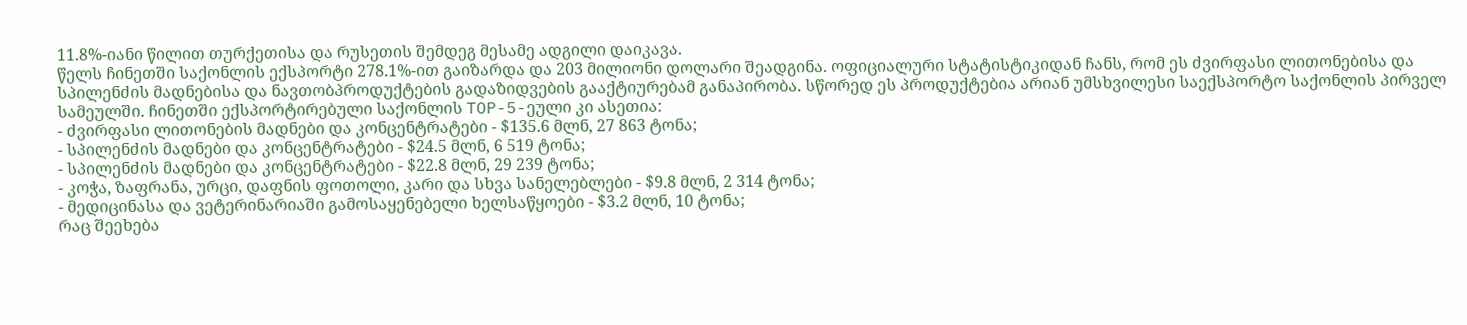11.8%-იანი წილით თურქეთისა და რუსეთის შემდეგ მესამე ადგილი დაიკავა.
წელს ჩინეთში საქონლის ექსპორტი 278.1%-ით გაიზარდა და 203 მილიონი დოლარი შეადგინა. ოფიციალური სტატისტიკიდან ჩანს, რომ ეს ძვირფასი ლითონებისა და სპილენძის მადნებისა და ნავთობპროდუქტების გადაზიდვების გააქტიურებამ განაპირობა. სწორედ ეს პროდუქტებია არიან უმსხვილესი საექსპორტო საქონლის პირველ სამეულში. ჩინეთში ექსპორტირებული საქონლის TOP-5-ეული კი ასეთია:
- ძვირფასი ლითონების მადნები და კონცენტრატები - $135.6 მლნ, 27 863 ტონა;
- სპილენძის მადნები და კონცენტრატები - $24.5 მლნ, 6 519 ტონა;
- სპილენძის მადნები და კონცენტრატები - $22.8 მლნ, 29 239 ტონა;
- კოჭა, ზაფრანა, ურცი, დაფნის ფოთოლი, კარი და სხვა სანელებლები - $9.8 მლნ, 2 314 ტონა;
- მედიცინასა და ვეტერინარიაში გამოსაყენებელი ხელსაწყოები - $3.2 მლნ, 10 ტონა;
რაც შეეხება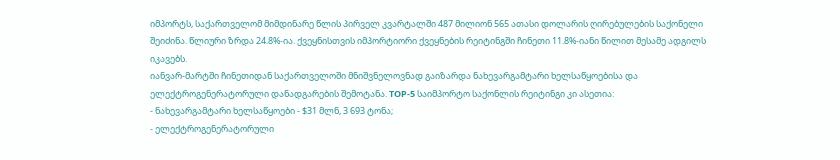იმპორტს, საქართველომ მიმდინარე წლის პირველ კვარტალში 487 მილიონ 565 ათასი დოლარის ღირებულების საქონელი შეიძინა. წლიური ზრდა 24.8%-ია. ქვეყნისთვის იმპორტიორი ქვეყნების რეიტინგში ჩინეთი 11.8%-იანი წილით მესამე ადგილს იკავებს.
იანვარ-მარტში ჩინეთიდან საქართველოში მნიშვნელოვნად გაიზარდა ნახევარგამტარი ხელსაწყოებისა და ელექტროგენერატორული დანადგარების შემოტანა. TOP-5 საიმპორტო საქონლის რეიტინგი კი ასეთია:
- ნახევარგამტარი ხელსაწყოები - $31 მლნ, 3 693 ტონა;
- ელექტროგენერატორული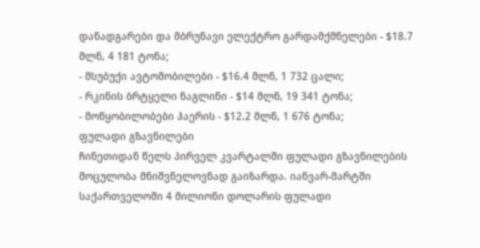დანადგარები და მბრუნავი ელექტრო გარდამქმნელები - $18.7 მლნ, 4 181 ტონა;
- მსუბუქი ავტომობილები - $16.4 მლნ, 1 732 ცალი;
- რკინის ბრტყელი ნაგლინი - $14 მლნ, 19 341 ტონა;
- მოწყობილობები ჰაერის - $12.2 მლნ, 1 676 ტონა;
ფულადი გზავნილები
ჩინეთიდან წელს პირველ კვარტალში ფულადი გზავნილების მოცულობა მნიშვნელოვნად გაიზარდა. იანვარ-მარტში საქართველოში 4 მილიონი დოლარის ფულადი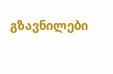გზავნილები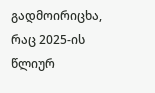გადმოირიცხა, რაც 2025-ის წლიურ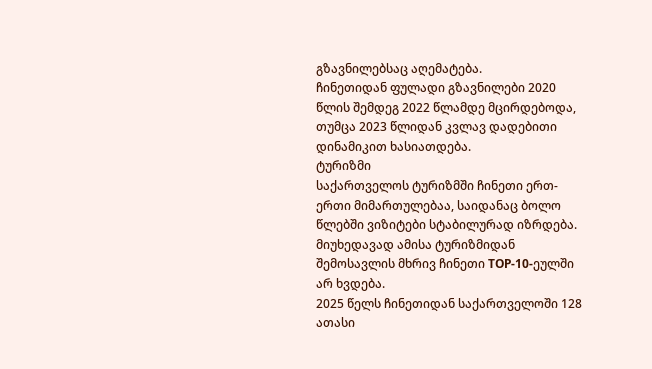გზავნილებსაც აღემატება.
ჩინეთიდან ფულადი გზავნილები 2020 წლის შემდეგ 2022 წლამდე მცირდებოდა, თუმცა 2023 წლიდან კვლავ დადებითი დინამიკით ხასიათდება.
ტურიზმი
საქართველოს ტურიზმში ჩინეთი ერთ-ერთი მიმართულებაა, საიდანაც ბოლო წლებში ვიზიტები სტაბილურად იზრდება. მიუხედავად ამისა ტურიზმიდან შემოსავლის მხრივ ჩინეთი TOP-10-ეულში არ ხვდება.
2025 წელს ჩინეთიდან საქართველოში 128 ათასი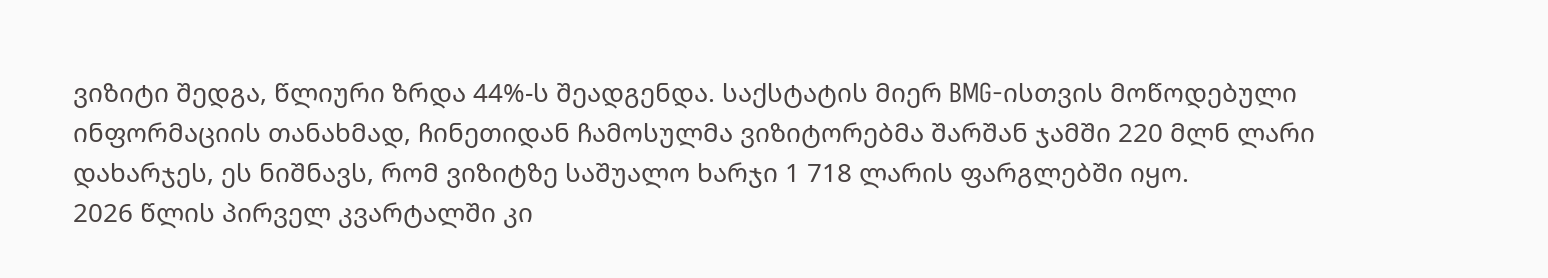ვიზიტი შედგა, წლიური ზრდა 44%-ს შეადგენდა. საქსტატის მიერ BMG-ისთვის მოწოდებული ინფორმაციის თანახმად, ჩინეთიდან ჩამოსულმა ვიზიტორებმა შარშან ჯამში 220 მლნ ლარი დახარჯეს, ეს ნიშნავს, რომ ვიზიტზე საშუალო ხარჯი 1 718 ლარის ფარგლებში იყო.
2026 წლის პირველ კვარტალში კი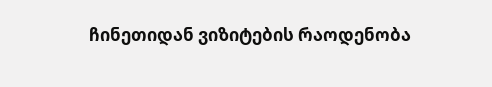ჩინეთიდან ვიზიტების რაოდენობა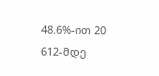48.6%-ით 20 612-მდე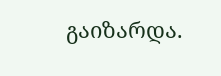გაიზარდა.